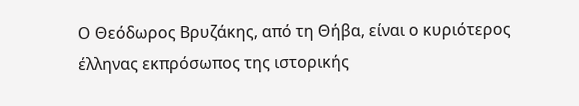Ο Θεόδωρος Βρυζάκης, από τη Θήβα, είναι ο κυριότερος έλληνας εκπρόσωπος της ιστορικής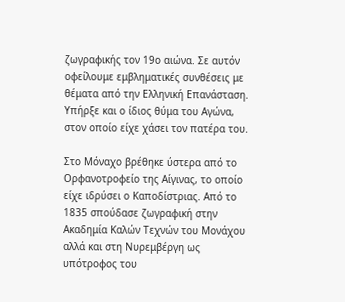ζωγραφικής τον 19ο αιώνα. Σε αυτόν οφείλουμε εμβληματικές συνθέσεις με θέματα από την Ελληνική Επανάσταση. Υπήρξε και ο ίδιος θύμα του Αγώνα, στον οποίο είχε χάσει τον πατέρα του.

Στο Μόναχο βρέθηκε ύστερα από το Ορφανοτροφείο της Αίγινας, το οποίο είχε ιδρύσει ο Καποδίστριας. Από το 1835 σπούδασε ζωγραφική στην Ακαδημία Καλών Τεχνών του Μονάχου αλλά και στη Νυρεμβέργη ως υπότροφος του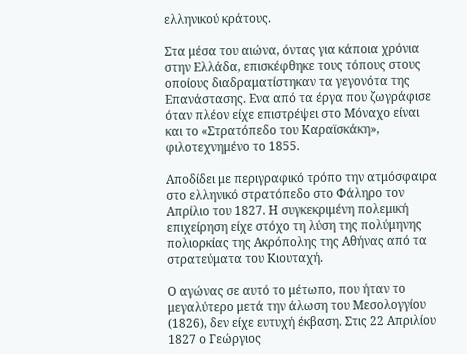ελληνικού κράτους.

Στα μέσα του αιώνα, όντας για κάποια χρόνια στην Ελλάδα, επισκέφθηκε τους τόπους στους οποίους διαδραματίστηκαν τα γεγονότα της Επανάστασης. Ενα από τα έργα που ζωγράφισε όταν πλέον είχε επιστρέψει στο Μόναχο είναι και το «Στρατόπεδο του Καραϊσκάκη», φιλοτεχνημένο το 1855.

Αποδίδει με περιγραφικό τρόπο την ατμόσφαιρα στο ελληνικό στρατόπεδο στο Φάληρο τον Απρίλιο του 1827. Η συγκεκριμένη πολεμική επιχείρηση είχε στόχο τη λύση της πολύμηνης πολιορκίας της Ακρόπολης της Αθήνας από τα στρατεύματα του Κιουταχή.

Ο αγώνας σε αυτό το μέτωπο, που ήταν το μεγαλύτερο μετά την άλωση του Μεσολογγίου (1826), δεν είχε ευτυχή έκβαση. Στις 22 Απριλίου 1827 ο Γεώργιος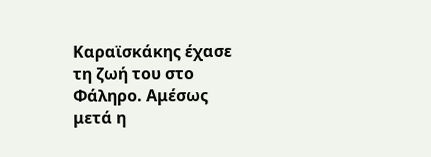Καραϊσκάκης έχασε τη ζωή του στο Φάληρο. Αμέσως μετά η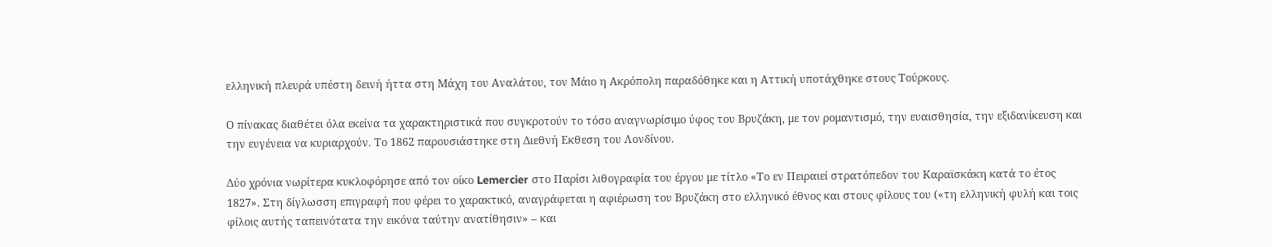ελληνική πλευρά υπέστη δεινή ήττα στη Μάχη του Αναλάτου, τον Μάιο η Ακρόπολη παραδόθηκε και η Αττική υποτάχθηκε στους Τούρκους.

Ο πίνακας διαθέτει όλα εκείνα τα χαρακτηριστικά που συγκροτούν το τόσο αναγνωρίσιμο ύφος του Βρυζάκη, με τον ρομαντισμό, την ευαισθησία, την εξιδανίκευση και την ευγένεια να κυριαρχούν. Το 1862 παρουσιάστηκε στη Διεθνή Εκθεση του Λονδίνου.

Δύο χρόνια νωρίτερα κυκλοφόρησε από τον οίκο Lemercier στο Παρίσι λιθογραφία του έργου με τίτλο «Το εν Πειραιεί στρατόπεδον του Καραϊσκάκη κατά το έτος 1827». Στη δίγλωσση επιγραφή που φέρει το χαρακτικό, αναγράφεται η αφιέρωση του Βρυζάκη στο ελληνικό έθνος και στους φίλους του («τη ελληνική φυλή και τοις φίλοις αυτής ταπεινότατα την εικόνα ταύτην ανατίθησιν» – και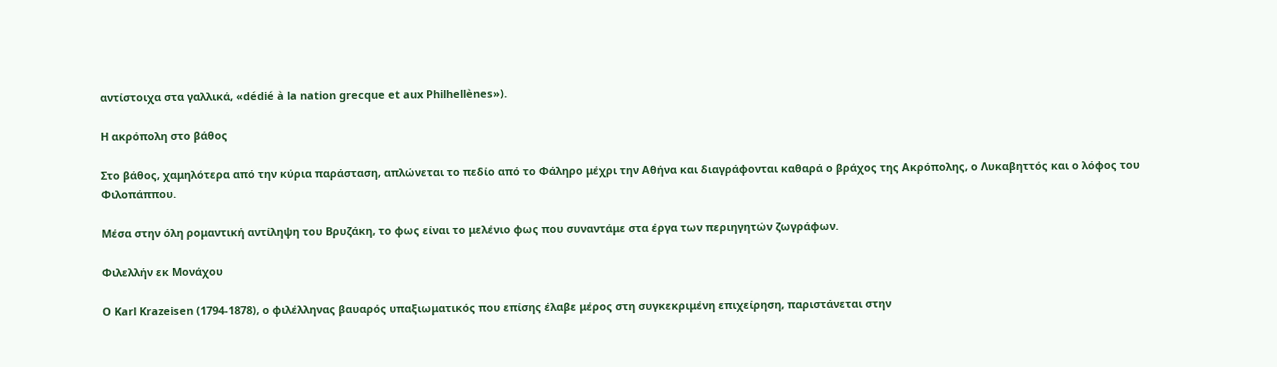αντίστοιχα στα γαλλικά, «dédié à la nation grecque et aux Philhellènes»).

Η ακρόπολη στο βάθος

Στο βάθος, χαμηλότερα από την κύρια παράσταση, απλώνεται το πεδίο από το Φάληρο μέχρι την Αθήνα και διαγράφονται καθαρά ο βράχος της Ακρόπολης, ο Λυκαβηττός και ο λόφος του Φιλοπάππου.

Μέσα στην όλη ρομαντική αντίληψη του Βρυζάκη, το φως είναι το μελένιο φως που συναντάμε στα έργα των περιηγητών ζωγράφων.

Φιλελλήν εκ Μονάχου

Ο Karl Krazeisen (1794-1878), ο φιλέλληνας βαυαρός υπαξιωματικός που επίσης έλαβε μέρος στη συγκεκριμένη επιχείρηση, παριστάνεται στην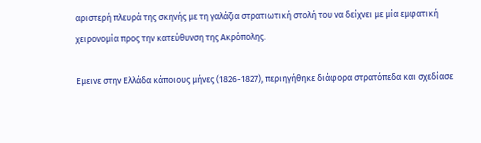αριστερή πλευρά της σκηνής με τη γαλάζια στρατιωτική στολή του να δείχνει με μία εμφατική χειρονομία προς την κατεύθυνση της Ακρόπολης.

Εμεινε στην Ελλάδα κάποιους μήνες (1826-1827), περιηγήθηκε διάφορα στρατόπεδα και σχεδίασε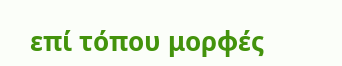επί τόπου μορφές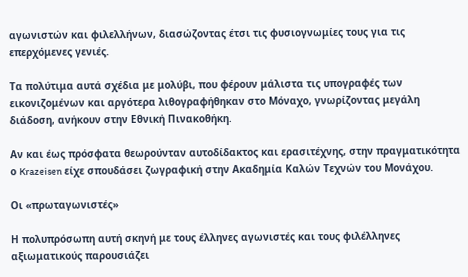αγωνιστών και φιλελλήνων, διασώζοντας έτσι τις φυσιογνωμίες τους για τις επερχόμενες γενιές.

Τα πολύτιμα αυτά σχέδια με μολύβι, που φέρουν μάλιστα τις υπογραφές των εικονιζομένων και αργότερα λιθογραφήθηκαν στο Μόναχο, γνωρίζοντας μεγάλη διάδοση, ανήκουν στην Εθνική Πινακοθήκη.

Αν και έως πρόσφατα θεωρούνταν αυτοδίδακτος και ερασιτέχνης, στην πραγματικότητα ο Krazeisen είχε σπουδάσει ζωγραφική στην Ακαδημία Καλών Τεχνών του Μονάχου.

Οι «πρωταγωνιστές»

Η πολυπρόσωπη αυτή σκηνή με τους έλληνες αγωνιστές και τους φιλέλληνες αξιωματικούς παρουσιάζει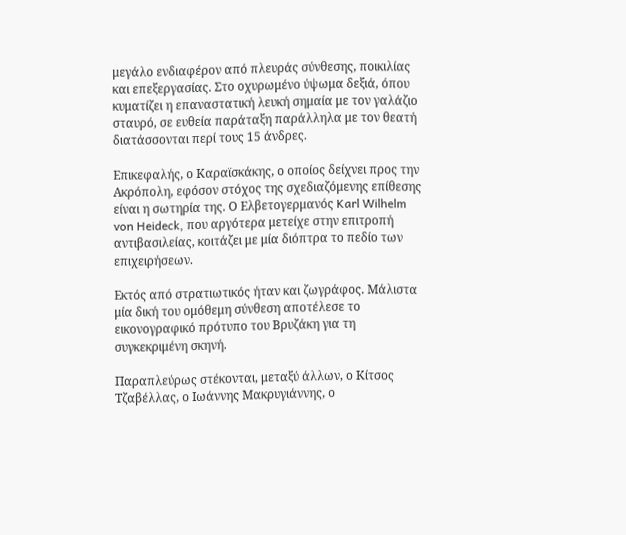μεγάλο ενδιαφέρον από πλευράς σύνθεσης, ποικιλίας και επεξεργασίας. Στο οχυρωμένο ύψωμα δεξιά, όπου κυματίζει η επαναστατική λευκή σημαία με τον γαλάζιο σταυρό, σε ευθεία παράταξη παράλληλα με τον θεατή διατάσσονται περί τους 15 άνδρες.

Επικεφαλής, ο Καραϊσκάκης, ο οποίος δείχνει προς την Ακρόπολη, εφόσον στόχος της σχεδιαζόμενης επίθεσης είναι η σωτηρία της. Ο Ελβετογερμανός Karl Wilhelm von Heideck, που αργότερα μετείχε στην επιτροπή αντιβασιλείας, κοιτάζει με μία διόπτρα το πεδίο των επιχειρήσεων.

Εκτός από στρατιωτικός ήταν και ζωγράφος. Μάλιστα μία δική του ομόθεμη σύνθεση αποτέλεσε το εικονογραφικό πρότυπο του Βρυζάκη για τη συγκεκριμένη σκηνή.

Παραπλεύρως στέκονται, μεταξύ άλλων, ο Κίτσος Τζαβέλλας, ο Ιωάννης Μακρυγιάννης, ο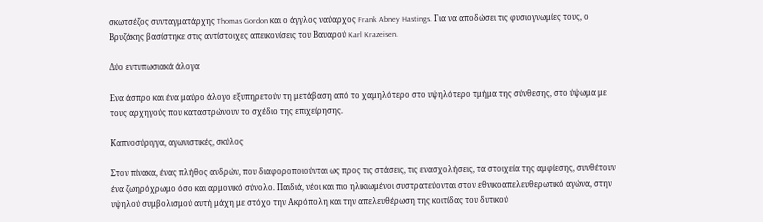σκωτσέζος συνταγματάρχης Thomas Gordon και ο άγγλος ναύαρχος Frank Abney Hastings. Για να αποδώσει τις φυσιογνωμίες τους, ο Βρυζάκης βασίστηκε στις αντίστοιχες απεικονίσεις του Βαυαρού Karl Krazeisen.

Δύο εντυπωσιακά άλογα

Eνα άσπρο και ένα μαύρο άλογο εξυπηρετούν τη μετάβαση από το χαμηλότερο στο υψηλότερο τμήμα της σύνθεσης, στο ύψωμα με τους αρχηγούς που καταστρώνουν το σχέδιο της επιχείρησης.

Καπνοσύριγγα, αγωνιστικές, σκύλος

Στον πίνακα, ένας πλήθος ανδρών, που διαφοροποιούνται ως προς τις στάσεις, τις ενασχολήσεις, τα στοιχεία της αμφίεσης, συνθέτουν ένα ζωηρόχρωμο όσο και αρμονικό σύνολο. Παιδιά, νέοι και πιο ηλικιωμένοι συστρατεύονται στον εθνικοαπελευθερωτικό αγώνα, στην υψηλού συμβολισμού αυτή μάχη με στόχο την Ακρόπολη και την απελευθέρωση της κοιτίδας του δυτικού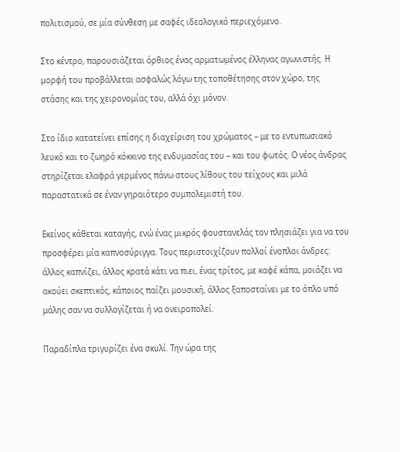πολιτισμού, σε μία σύνθεση με σαφές ιδεολογικό περιεχόμενο.

Στο κέντρο, παρουσιάζεται όρθιος ένας αρματωμένος έλληνας αγωνιστής. Η μορφή του προβάλλεται ασφαλώς λόγω της τοποθέτησης στον χώρο, της στάσης και της χειρονομίας του, αλλά όχι μόνον.

Στο ίδιο κατατείνει επίσης η διαχείριση του χρώματος – με το εντυπωσιακό λευκό και το ζωηρό κόκκινο της ενδυμασίας του – και του φωτός. Ο νέος άνδρας στηρίζεται ελαφρά γερμένος πάνω στους λίθους του τείχους και μιλά παραστατικά σε έναν γηραιότερο συμπολεμιστή του.

Εκείνος κάθεται καταγής, ενώ ένας μικρός φουστανελάς τον πλησιάζει για να του προσφέρει μία καπνοσύριγγα. Τους περιστοιχίζουν πολλοί ένοπλοι άνδρες: άλλος καπνίζει, άλλος κρατά κάτι να πιει, ένας τρίτος, με καφέ κάπα, μοιάζει να ακούει σκεπτικός, κάποιος παίζει μουσική, άλλος ξαποσταίνει με το όπλο υπό μάλης σαν να συλλογίζεται ή να ονειροπολεί.

Παραδίπλα τριγυρίζει ένα σκυλί. Την ώρα της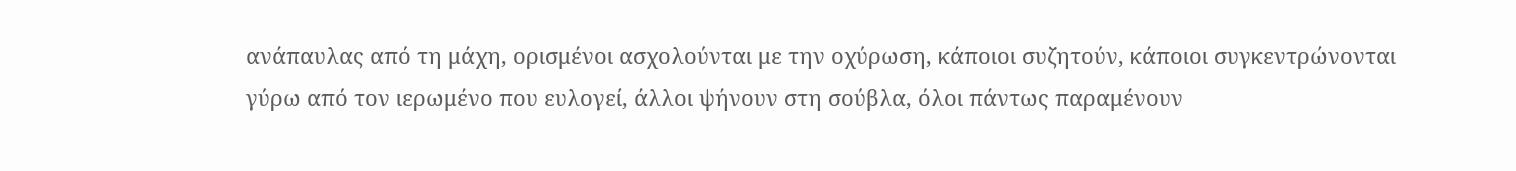ανάπαυλας από τη μάχη, ορισμένοι ασχολούνται με την οχύρωση, κάποιοι συζητούν, κάποιοι συγκεντρώνονται γύρω από τον ιερωμένο που ευλογεί, άλλοι ψήνουν στη σούβλα, όλοι πάντως παραμένουν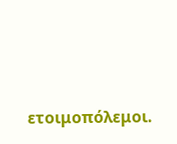ετοιμοπόλεμοι.